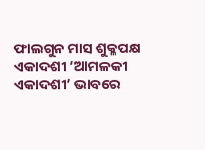ଫାଲଗୁନ ମାସ ଶୁକ୍ଳପକ୍ଷ ଏକାଦଶୀ ‘ଆମଳକୀ ଏକାଦଶୀ’ ଭାବରେ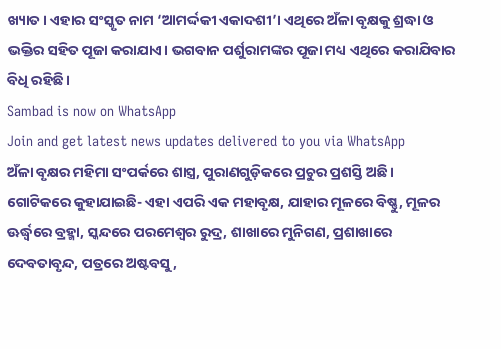ଖ୍ୟାତ। ଏହାର ସଂସ୍କୃତ ନାମ ‘ଆମର୍ଦ୍ଦକୀ ଏକାଦଶୀ’। ଏଥିରେ ଅଁଳା ବୃକ୍ଷକୁ ଶ୍ରଦ୍ଧା ଓ ଭକ୍ତିର ସହିତ ପୂଜା କରାଯାଏ। ଭଗବାନ ପର୍ଶୁରାମଙ୍କର ପୂଜା ମଧ୍ୟ ଏଥିରେ କରାଯିବାର ବିଧି ରହିଛି।
Sambad is now on WhatsApp
Join and get latest news updates delivered to you via WhatsApp
ଅଁଳା ବୃକ୍ଷର ମହିମା ସଂପର୍କରେ ଶାସ୍ତ୍ର, ପୁରାଣଗୁଡ଼ିକରେ ପ୍ରଚୁର ପ୍ରଶସ୍ତି ଅଛି। ଗୋଟିକରେ କୁହାଯାଇଛି- ଏହା ଏପରି ଏକ ମହାବୃକ୍ଷ, ଯାହାର ମୂଳରେ ବିଷ୍ଣୁ, ମୂଳର ଊର୍ଦ୍ଧ୍ୱରେ ବ୍ରହ୍ମା, ସ୍କନ୍ଦରେ ପରମେଶ୍ୱର ରୁଦ୍ର, ଶାଖାରେ ମୁନିଗଣ, ପ୍ରଶାଖାରେ ଦେବତାବୃନ୍ଦ, ପତ୍ରରେ ଅଷ୍ଟବସୁ,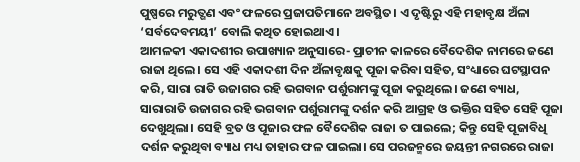ପୁଷ୍ପରେ ମରୁତ୍ଗଣ ଏବଂ ଫଳରେ ପ୍ରଜାପତିମାନେ ଅବସ୍ଥିତ। ଏ ଦୃଷ୍ଟିରୁ ଏହି ମହାବୃକ୍ଷ ଅଁଳା ‘ସର୍ବଦେବମୟୀ’ ବୋଲି କଥିତ ହୋଇଥାଏ।
ଆମଳକୀ ଏକାଦଶୀର ଉପାଖ୍ୟାନ ଅନୁସାରେ- ପ୍ରାଚୀନ କାଳରେ ବୈଦେଶିକ ନାମରେ ଜଣେ ରାଜା ଥିଲେ। ସେ ଏହି ଏକାଦଶୀ ଦିନ ଅଁଳାବୃକ୍ଷକୁ ପୂଜା କରିବା ସହିତ, ସଂଧ୍ୟାରେ ଘଟସ୍ଥାପନ କରି, ସାରା ରାତି ଉଜାଗର ରହି ଭଗବାନ ପର୍ଶୁରାମଙ୍କୁ ପୂଜା କରୁଥିଲେ। ଜଣେ ବ୍ୟାଧ, ସାରାରାତି ଉଜାଗର ରହି ଭଗବାନ ପର୍ଶୁରାମଙ୍କୁ ଦର୍ଶନ କରି ଆଗ୍ରହ ଓ ଭକ୍ତିର ସହିତ ସେହି ପୂଜା ଦେଖୁଥିଲା। ସେହି ବ୍ରତ ଓ ପୂଜାର ଫଳ ବୈଦେଶିକ ରାଜା ତ ପାଇଲେ; କିନ୍ତୁ ସେହି ପୂଜାବିଧି ଦର୍ଶନ କରୁଥିବା ବ୍ୟାଧ ମଧ୍ୟ ତାହାର ଫଳ ପାଇଲା। ସେ ପରଜନ୍ମରେ ଜୟନ୍ତୀ ନଗରରେ ରାଜା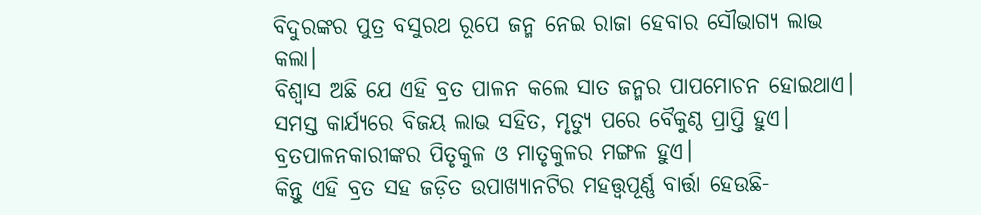ବିଦୁରଙ୍କର ପୁତ୍ର ବସୁରଥ ରୂପେ ଜନ୍ମ ନେଇ ରାଜା ହେବାର ସୌଭାଗ୍ୟ ଲାଭ କଲା।
ବିଶ୍ୱାସ ଅଛି ଯେ ଏହି ବ୍ରତ ପାଳନ କଲେ ସାତ ଜନ୍ମର ପାପମୋଚନ ହୋଇଥାଏ। ସମସ୍ତ କାର୍ଯ୍ୟରେ ବିଜୟ ଲାଭ ସହିତ, ମୃତ୍ୟୁ ପରେ ବୈକୁଣ୍ଠ ପ୍ରାପ୍ତି ହୁଏ। ବ୍ରତପାଳନକାରୀଙ୍କର ପିତୃକୁଳ ଓ ମାତୃକୁଳର ମଙ୍ଗଳ ହୁଏ।
କିନ୍ତୁ ଏହି ବ୍ରତ ସହ ଜଡ଼ିତ ଉପାଖ୍ୟାନଟିର ମହତ୍ତ୍ୱପୂର୍ଣ୍ଣ ବାର୍ତ୍ତା ହେଉଛି-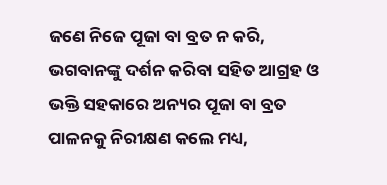ଜଣେ ନିଜେ ପୂଜା ବା ବ୍ରତ ନ କରି, ଭଗବାନଙ୍କୁ ଦର୍ଶନ କରିବା ସହିତ ଆଗ୍ରହ ଓ ଭକ୍ତି ସହକାରେ ଅନ୍ୟର ପୂଜା ବା ବ୍ରତ ପାଳନକୁ ନିରୀକ୍ଷଣ କଲେ ମଧ୍ୟ,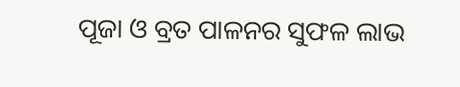ପୂଜା ଓ ବ୍ରତ ପାଳନର ସୁଫଳ ଲାଭ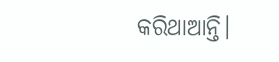କରିଥାଆନ୍ତି।